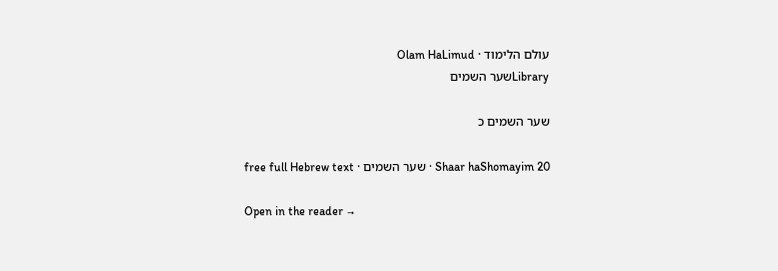עולם הלימוד · Olam HaLimud
Libraryשער השמים

שער השמים כ

Shaar haShomayim 20 · שער השמים · free full Hebrew text

Open in the reader →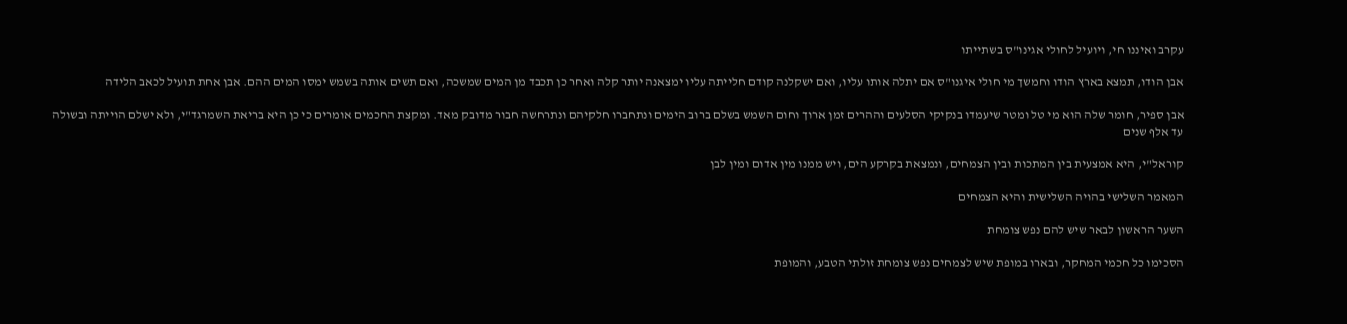עקרב ואיננו חי, ויועיל לחולי אגינו"ס בשתייתו

אבן הודו, תמצא בארץ הודו וחמשך מי חולי איגנו"ס אם יתלה אותו עליו, ואם ישקלנה קודם חלייתה עליו ימצאנה יותר קלה ואחר כן תכבד מן המים שמשכה, ואם תשים אותה בשמש ימסו המים ההם. אבן אחת תועיל לכאב הלידה

אבן ספיר, חומר שלה הוא מי טל ומטר שיעמדו בנקיקי הסלעים וההרים זמן ארוך וחום השמש בשלם ברוב הימים ונתחברו חלקיהם ונתרחשה חבור מדובק מאד. ומקצת החכמים אומרים כי כן היא בריאת השמרגד"י, ולא ישלם הוייתה ובשולה עד אלף שנים

קוראל"י, היא אמצעית בין המתכות ובין הצמחים, ונמצאת בקרקע הים, ויש ממנו מין אדום ומין לבן

המאמר השלישי בהויה השלישית והיא הצמחים

השער הראשון לבאר שיש להם נפש צומחת

הסכימו כל חכמי המחקר, ובארו במופת שיש לצמחים נפש צומחת זולתי הטבע, והמופת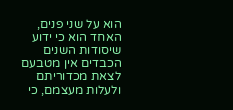הוא על שני פנים, האחד הוא כי ידוע שיסודות השנים הכבדים אין מטבעם לצאת מכדוריתם ולעלות מעצמם, כי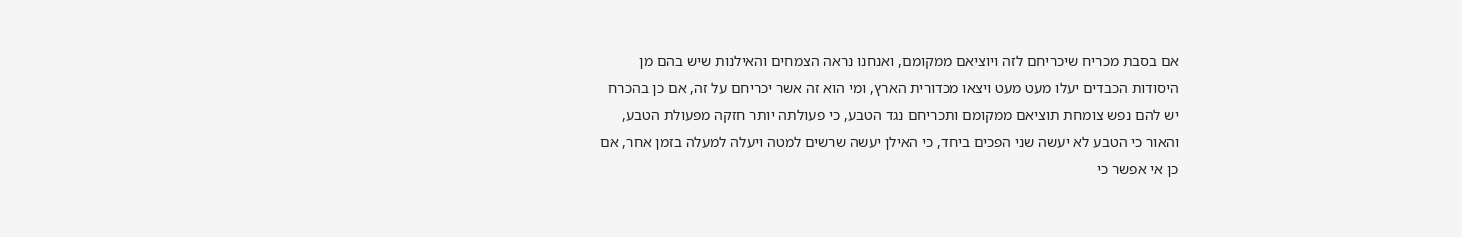אם בסבת מכריח שיכריחם לזה ויוציאם ממקומם, ואנחנו נראה הצמחים והאילנות שיש בהם מן היסודות הכבדים יעלו מעט מעט ויצאו מכדורית הארץ, ומי הוא זה אשר יכריחם על זה, אם כן בהכרח יש להם נפש צומחת תוציאם ממקומם ותכריחם נגד הטבע, כי פעולתה יותר חזקה מפעולת הטבע, והאור כי הטבע לא יעשה שני הפכים ביחד, כי האילן יעשה שרשים למטה ויעלה למעלה בזמן אחר, אם כן אי אפשר כי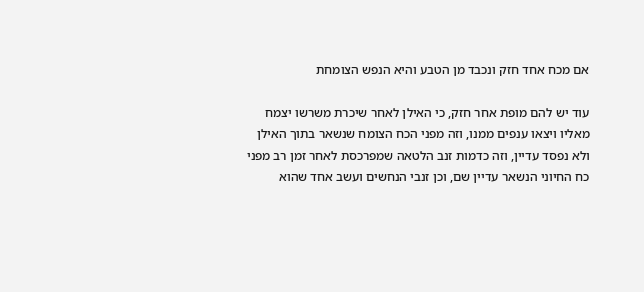אם מכח אחד חזק ונכבד מן הטבע והיא הנפש הצומחת

עוד יש להם מופת אחר חזק, כי האילן לאחר שיכרת משרשו יצמח מאליו ויצאו ענפים ממנו, וזה מפני הכח הצומח שנשאר בתוך האילן ולא נפסד עדיין, וזה כדמות זנב הלטאה שמפרכסת לאחר זמן רב מפני כח החיוני הנשאר עדיין שם, וכן זנבי הנחשים ועשב אחד שהוא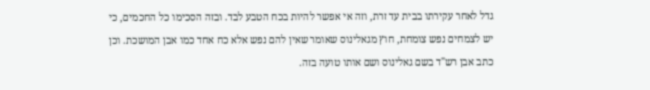גדל לאחר עקירתו בבית עד זרת, וזה אי אפשר להיות בכח הטבע לבד. ובזה הסכימו כל החכמים, כי יש לצמחים נפש צומחת, חוץ מגאלינוס שאומר שאין להם נפש אלא כח אחד כמו אבן המושכת. וכן כתב אבן רש"ד בשם גאלינוס ושם אותו טועה בזה.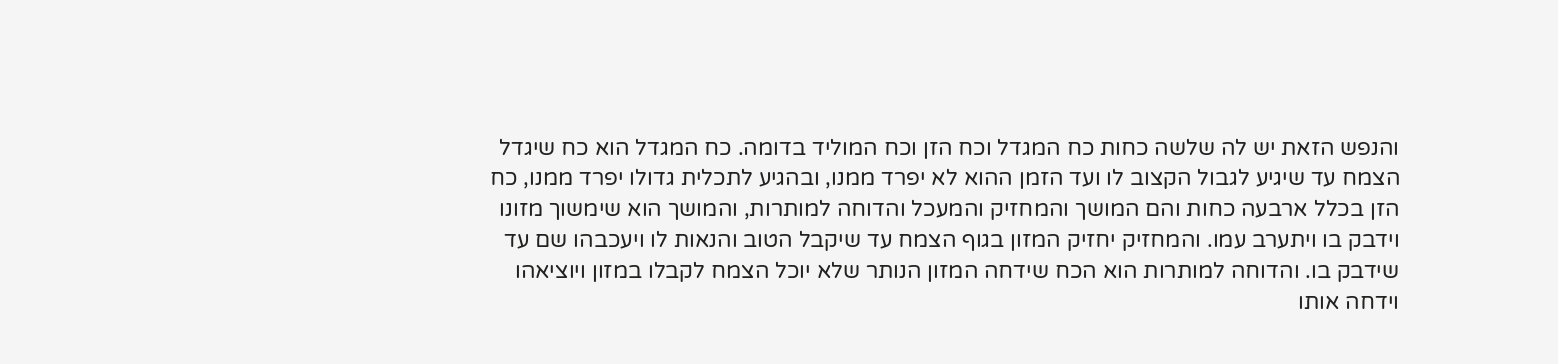והנפש הזאת יש לה שלשה כחות כח המגדל וכח הזן וכח המוליד בדומה. כח המגדל הוא כח שיגדל הצמח עד שיגיע לגבול הקצוב לו ועד הזמן ההוא לא יפרד ממנו, ובהגיע לתכלית גדולו יפרד ממנו, כח הזן בכלל ארבעה כחות והם המושך והמחזיק והמעכל והדוחה למותרות, והמושך הוא שימשוך מזונו וידבק בו ויתערב עמו. והמחזיק יחזיק המזון בגוף הצמח עד שיקבל הטוב והנאות לו ויעכבהו שם עד שידבק בו. והדוחה למותרות הוא הכח שידחה המזון הנותר שלא יוכל הצמח לקבלו במזון ויוציאהו וידחה אותו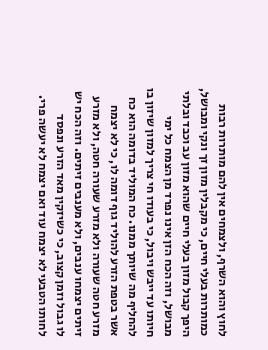לחוץ והוא השרף, ולצמחים אין להם מותרות רבות כמותרות בעלי חיים, כי מקבלין מזון זך ונקי ומבושל, היפך קבול מזון בעלי חיים שהוא מזון עב וכבד ובלתי מבושל, וזה הכח הזן אינו נפרד מן הצמח כל ימי חיותו עד ייבש ויבול, כי בעודו חי צריך למזון שיזון בו להחליף מה שיותך ממנו. כח המוליד בדומה הוא כח אשר בטפת הזרע להוליד גוף דומה לו, כי לא יצמח מזרע חטה שעורה ולא מזרע שעורה חטה, ולא מזרע זיתים יצמחו ענבים, ולא מענבים זיתים. וזה הכח יש לו גבול וזמן קצוב, כי כשיזקין מאד הזרע ונפסד לחותו הטבעי לא יצמח עוד ואם יצמח לא יעשה פרי.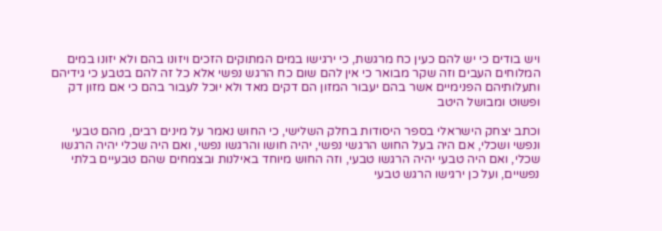ויש בודים כי יש להם כעין כח מרגשת, כי ירגישו במים המתוקים הזכים ויזונו בהם ולא יזונו במים המלוחים העבים וזה שקר מבואר כי אין להם שום כח הרגש נפשי אלא כל זה להם בטבע כי גידיהם ותעלותיהם הפנימיים אשר בהם יעבור המזון הם דקים מאד ולא יוכל לעבור בהם כי אם מזון דק ופשוט ומבושל היטב

וכתב יצחק הישראלי בספר היסודות בחלק השלישי, כי החוש נאמר על מינים רבים, מהם טבעי ונפשי ושכלי, אם היה בעל החוש הרגשי נפשי, יהיה חושו והרגשו נפשי, ואם היה שכלי יהיה הרגשו שכלי, ואם היה טבעי יהיה הרגשו טבעי, וזה החוש מיוחד באילנות ובצמחים שהם טבעיים בלתי נפשיים, ועל כן ירגישו הרגש טבעי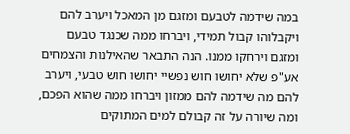במה שידמה לטבעם ומזגם מן המאכל ויערב להם ויקבלוהו קבול תמידי, ויברחו ממה שכנגד טבעם ומזגם וירחקו ממנו. הנה התבאר שהאילנות והצמחים אע"פ שלא יחושו חוש נפשיי יחושו חוש טבעי, ויערב להם מה שידמה להם ממזון ויברחו ממה שהוא הפכם, ומה שיורה על זה קבולם למים המתוקים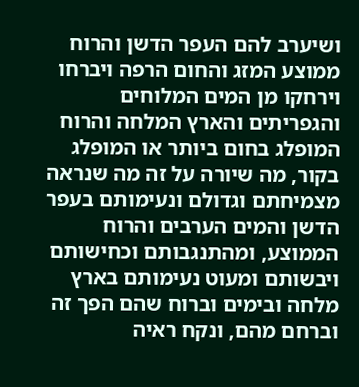ושיערב להם העפר הדשן והרוח ממוצע המזג והחום הרפה ויברחו וירחקו מן המים המלוחים והגפריתים והארץ המלחה והרוח המופלג בחום ביותר או המופלג בקור, מה שיורה על זה מה שנראה מצמיחתם וגדולם ונעימותם בעפר הדשן והמים הערבים והרוח הממוצע, ומהתנגבותם וכחישותם ויבשותם ומעוט נעימותם בארץ מלחה ובימים וברוח שהם הפך זה וברחם מהם, ונקח ראיה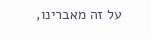על זה מאברינו,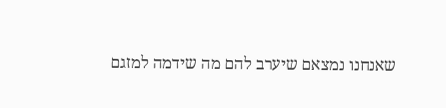שאנחנו נמצאם שיערב להם מה שידמה למזגם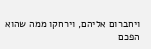ויחברום אליהם, וירחקו ממה שהוא הפכם